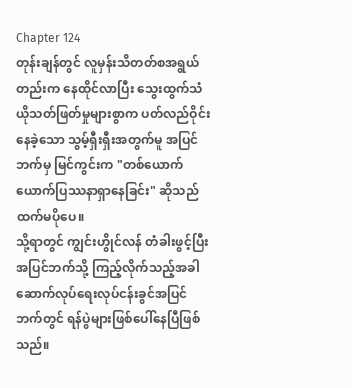Chapter 124
တုန်းချန်တွင် လူမှန်းသိတတ်စအရွယ်တည်းက နေထိုင်လာပြီး သွေးထွက်သံယိုသတ်ဖြတ်မှုများစွာက ပတ်လည်ဝိုင်းနေခဲ့သော သွမ့်ရှီးရှီးအတွက်မူ အပြင်ဘက်မှ မြင်ကွင်းက "တစ်ယောက်ယောက်ပြဿနာရှာနေခြင်း" ဆိုသည်ထက်မပိုပေ။
သို့ရာတွင် ကျွင်းဟွိုင်လန် တံခါးဖွင့်ပြီး အပြင်ဘက်သို့ ကြည့်လိုက်သည့်အခါ ဆောက်လုပ်ရေးလုပ်ငန်းခွင်အပြင်ဘက်တွင် ရန်ပွဲများဖြစ်ပေါ်နေပြီဖြစ်သည်။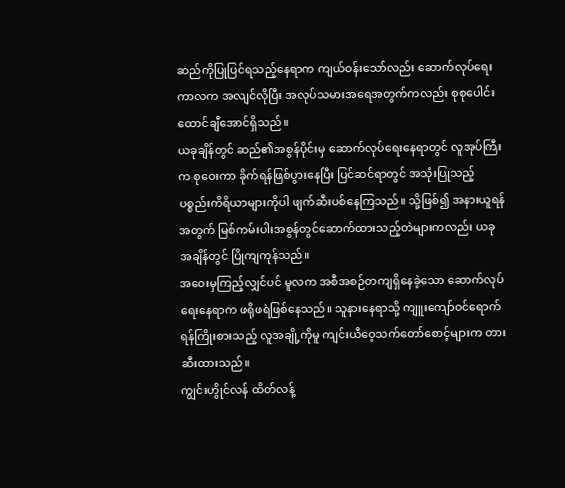ဆည်ကိုပြုပြင်ရသည့်နေရာက ကျယ်ဝန်းသော်လည်း ဆောက်လုပ်ရေးကာလက အလျင်လိုပြီး အလုပ်သမားအရေအတွက်ကလည်း စုစုပေါင်းထောင်ချီအောင်ရှိသည်။
ယခုချိန်တွင် ဆည်၏အစွန်ပိုင်းမှ ဆောက်လုပ်ရေးနေရာတွင် လူအုပ်ကြီးက စုဝေးကာ ခိုက်ရန်ဖြစ်ပွားနေပြီး ပြင်ဆင်ရာတွင် အသုံးပြုသည့် ပစ္စည်းကိရိယာများကိုပါ ဖျက်ဆီးပစ်နေကြသည်။ သို့ဖြစ်၍ အနားယူရန်အတွက် မြစ်ကမ်းပါးအစွန်တွင်ဆောက်ထားသည့်တဲများကလည်း ယခုအချိန်တွင် ပြိုကျကုန်သည်။
အဝေးမှကြည့်လျှင်ပင် မူလက အစီအစဉ်တကျရှိနေခဲ့သော ဆောက်လုပ်ရေးနေရာက ဖရိုဖရဲဖြစ်နေသည်။ သူနားနေရာသို့ ကျူးကျော်ဝင်ရောက်ရန်ကြိုးစားသည့် လူအချို့ကိုမူ ကျင်းယီဝေ့သက်တော်စောင့်များက တားဆီးထားသည်။
ကျွင်းဟွိုင်လန် ထိတ်လန့်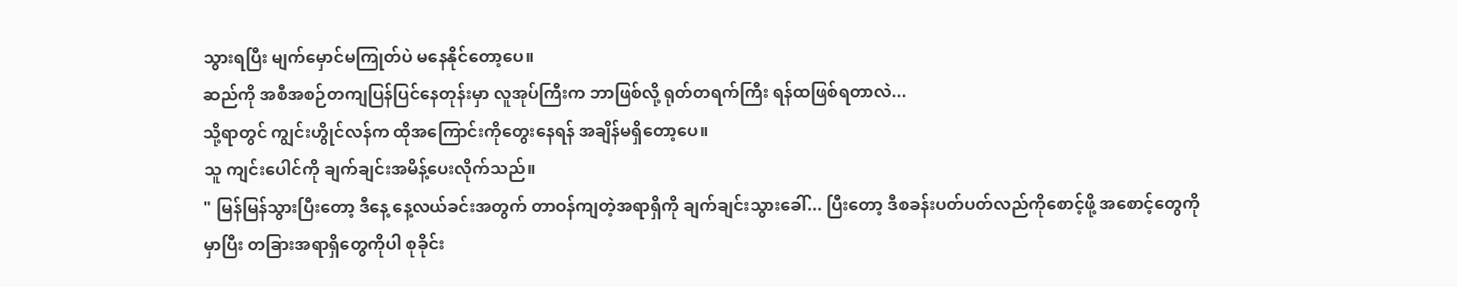သွားရပြီး မျက်မှောင်မကြုတ်ပဲ မနေနိုင်တော့ပေ။
ဆည်ကို အစီအစဉ်တကျပြန်ပြင်နေတုန်းမှာ လူအုပ်ကြီးက ဘာဖြစ်လို့ ရုတ်တရက်ကြီး ရန်ထဖြစ်ရတာလဲ...
သို့ရာတွင် ကျွင်းဟွိုင်လန်က ထိုအကြောင်းကိုတွေးနေရန် အချိန်မရှိတော့ပေ။
သူ ကျင်းပေါင်ကို ချက်ချင်းအမိန့်ပေးလိုက်သည်။
" မြန်မြန်သွားပြီးတော့ ဒီနေ့ နေ့လယ်ခင်းအတွက် တာဝန်ကျတဲ့အရာရှိကို ချက်ချင်းသွားခေါ်... ပြီးတော့ ဒီစခန်းပတ်ပတ်လည်ကိုစောင့်ဖို့ အစောင့်တွေကိုမှာပြီး တခြားအရာရှိတွေကိုပါ စုခိုင်း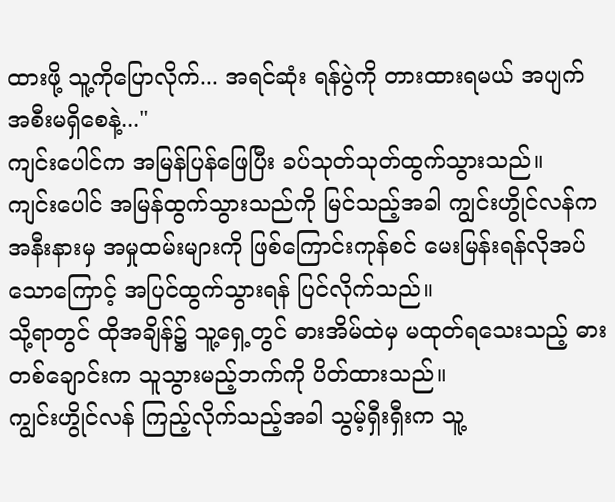ထားဖို့ သူ့ကိုပြောလိုက်... အရင်ဆုံး ရန်ပွဲကို တားထားရမယ် အပျက်အစီးမရှိစေနဲ့..."
ကျင်းပေါင်က အမြန်ပြန်ဖြေပြီး ခပ်သုတ်သုတ်ထွက်သွားသည်။
ကျင်းပေါင် အမြန်ထွက်သွားသည်ကို မြင်သည့်အခါ ကျွင်းဟွိုင်လန်က အနီးနားမှ အမှုထမ်းများကို ဖြစ်ကြောင်းကုန်စင် မေးမြန်းရန်လိုအပ်သောကြောင့် အပြင်ထွက်သွားရန် ပြင်လိုက်သည်။
သို့ရာတွင် ထိုအချိန်၌ သူ့ရှေ့တွင် ဓားအိမ်ထဲမှ မထုတ်ရသေးသည့် ဓားတစ်ချောင်းက သူသွားမည့်ဘက်ကို ပိတ်ထားသည်။
ကျွင်းဟွိုင်လန် ကြည့်လိုက်သည့်အခါ သွမ့်ရှီးရှီးက သူ့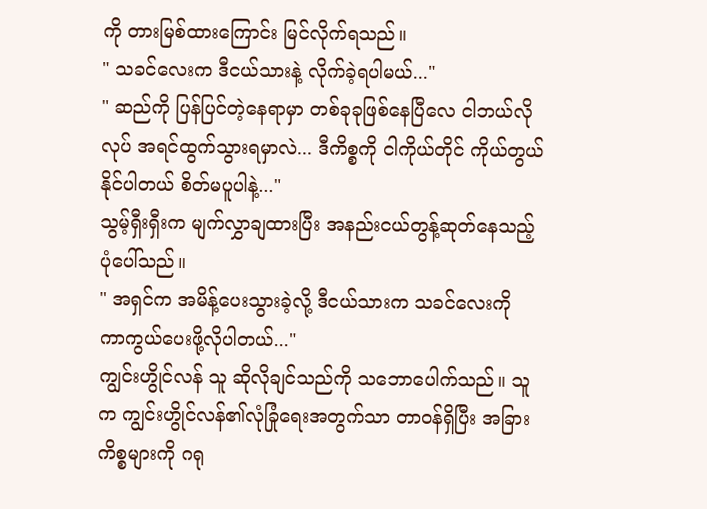ကို တားမြစ်ထားကြောင်း မြင်လိုက်ရသည်။
" သခင်လေးက ဒီငယ်သားနဲ့ လိုက်ခဲ့ရပါမယ်..."
" ဆည်ကို ပြန်ပြင်တဲ့နေရာမှာ တစ်ခုခုဖြစ်နေပြီလေ ငါဘယ်လိုလုပ် အရင်ထွက်သွားရမှာလဲ... ဒီကိစ္စကို ငါကိုယ်တိုင် ကိုယ်တွယ်နိုင်ပါတယ် စိတ်မပူပါနဲ့..."
သွမ့်ရှီးရှီးက မျက်လွှာချထားပြီး အနည်းငယ်တွန့်ဆုတ်နေသည့်ပုံပေါ်သည်။
" အရှင်က အမိန့်ပေးသွားခဲ့လို့ ဒီငယ်သားက သခင်လေးကို ကာကွယ်ပေးဖို့လိုပါတယ်..."
ကျွင်းဟွိုင်လန် သူ ဆိုလိုချင်သည်ကို သဘောပေါက်သည်။ သူက ကျွင်းဟွိုင်လန်၏လုံခြုံရေးအတွက်သာ တာဝန်ရှိပြီး အခြားကိစ္စများကို ဂရု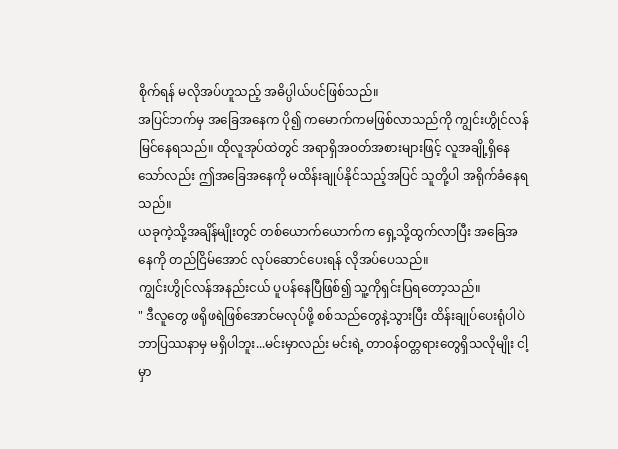စိုက်ရန် မလိုအပ်ဟူသည့် အဓိပ္ပါယ်ပင်ဖြစ်သည်။
အပြင်ဘက်မှ အခြေအနေက ပို၍ ကမောက်ကမဖြစ်လာသည်ကို ကျွင်းဟွိုင်လန် မြင်နေရသည်။ ထိုလူအုပ်ထဲတွင် အရာရှိအဝတ်အစားများဖြင့် လူအချို့ရှိနေသော်လည်း ဤအခြေအနေကို မထိန်းချုပ်နိုင်သည့်အပြင် သူတို့ပါ အရိုက်ခံနေရသည်။
ယခုကဲ့သို့အချိန်မျိုးတွင် တစ်ယောက်ယောက်က ရှေ့သို့ထွက်လာပြီး အခြေအနေကို တည်ငြိမ်အောင် လုပ်ဆောင်ပေးရန် လိုအပ်ပေသည်။
ကျွင်းဟွိုင်လန်အနည်းငယ် ပူပန်နေပြီဖြစ်၍ သူ့ကိုရှင်းပြရတော့သည်။
" ဒီလူတွေ ဖရိုဖရဲဖြစ်အောင်မလုပ်ဖို့ စစ်သည်တွေနဲ့သွားပြီး ထိန်းချုပ်ပေးရုံပါပဲ ဘာပြဿနာမှ မရှိပါဘူး...မင်းမှာလည်း မင်းရဲ့ တာဝန်ဝတ္တရားတွေရှိသလိုမျိုး ငါ့မှာ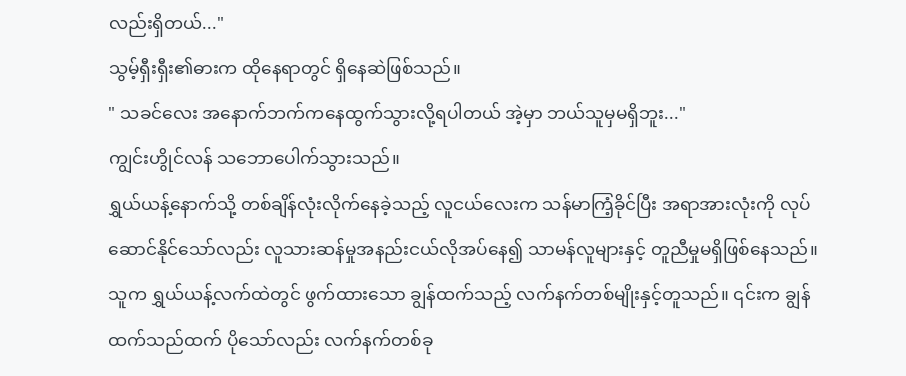လည်းရှိတယ်..."
သွမ့်ရှီးရှီး၏ဓားက ထိုနေရာတွင် ရှိနေဆဲဖြစ်သည်။
" သခင်လေး အနောက်ဘက်ကနေထွက်သွားလို့ရပါတယ် အဲ့မှာ ဘယ်သူမှမရှိဘူး..."
ကျွင်းဟွိုင်လန် သဘောပေါက်သွားသည်။
ရွှယ်ယန့်နောက်သို့ တစ်ချိန်လုံးလိုက်နေခဲ့သည့် လူငယ်လေးက သန်မာကြံ့ခိုင်ပြီး အရာအားလုံးကို လုပ်ဆောင်နိုင်သော်လည်း လူသားဆန်မှုအနည်းငယ်လိုအပ်နေ၍ သာမန်လူများနှင့် တူညီမှုမရှိဖြစ်နေသည်။
သူက ရွှယ်ယန့်လက်ထဲတွင် ဖွက်ထားသော ချွန်ထက်သည့် လက်နက်တစ်မျိုးနှင့်တူသည်။ ၎င်းက ချွန်ထက်သည်ထက် ပိုသော်လည်း လက်နက်တစ်ခု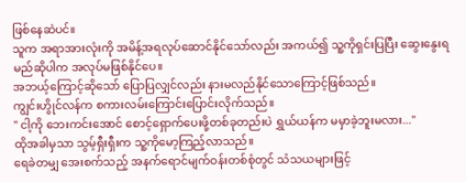ဖြစ်နေဆဲပင်။
သူက အရာအားလုံးကို အမိန့်အရလုပ်ဆောင်နိုင်သော်လည်း အကယ်၍ သူ့ကိုရှင်းပြပြီး ဆွေးနွေးရမည်ဆိုပါက အလုပ်မဖြစ်နိုင်ပေ။
အဘယ့်ကြောင့်ဆိုသော် ပြောပြလျှင်လည်း နားမလည်နိုင်သောကြောင့်ဖြစ်သည်။
ကျွင်းဟွိုင်လန်က စကားလမ်းကြောင်းပြောင်းလိုက်သည်။
" ငါ့ကို ဘေးကင်းအောင် စောင့်ရှောက်ပေးဖို့တစ်ခုတည်းပဲ ရွှယ်ယန်က မမှာခဲ့ဘူးမလား..."
ထိုအခါမှသာ သွမ့်ရှီးရှီးက သူ့ကိုမော့ကြည့်လာသည်။
ရေခဲတမျှ အေးစက်သည့် အနက်ရောင်မျက်ဝန်းတစ်စုံတွင် သံသယများဖြင့်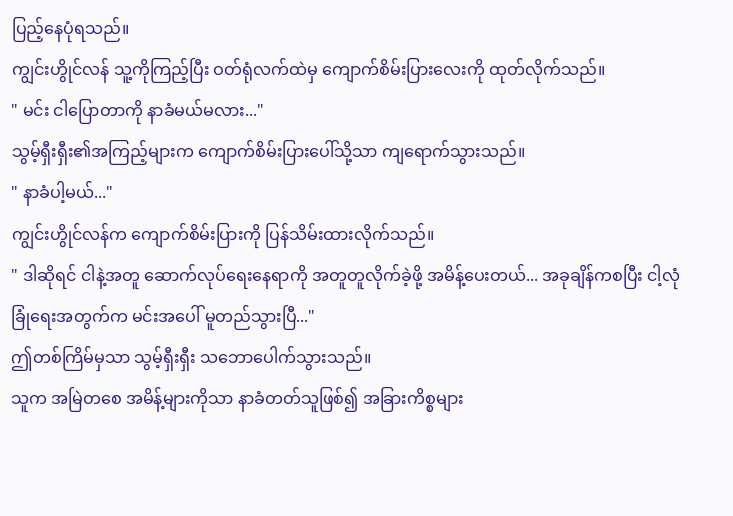ပြည့်နေပုံရသည်။
ကျွင်းဟွိုင်လန် သူ့ကိုကြည့်ပြီး ဝတ်ရုံလက်ထဲမှ ကျောက်စိမ်းပြားလေးကို ထုတ်လိုက်သည်။
" မင်း ငါပြောတာကို နာခံမယ်မလား..."
သွမ့်ရှီးရှီး၏အကြည့်များက ကျောက်စိမ်းပြားပေါ်သို့သာ ကျရောက်သွားသည်။
" နာခံပါ့မယ်..."
ကျွင်းဟွိုင်လန်က ကျောက်စိမ်းပြားကို ပြန်သိမ်းထားလိုက်သည်။
" ဒါဆိုရင် ငါနဲ့အတူ ဆောက်လုပ်ရေးနေရာကို အတူတူလိုက်ခဲ့ဖို့ အမိန့်ပေးတယ်... အခုချိန်ကစပြီး ငါ့လုံခြုံရေးအတွက်က မင်းအပေါ် မူတည်သွားပြီ..."
ဤတစ်ကြိမ်မှသာ သွမ့်ရှီးရှီး သဘောပေါက်သွားသည်။
သူက အမြဲတစေ အမိန့်များကိုသာ နာခံတတ်သူဖြစ်၍ အခြားကိစ္စများ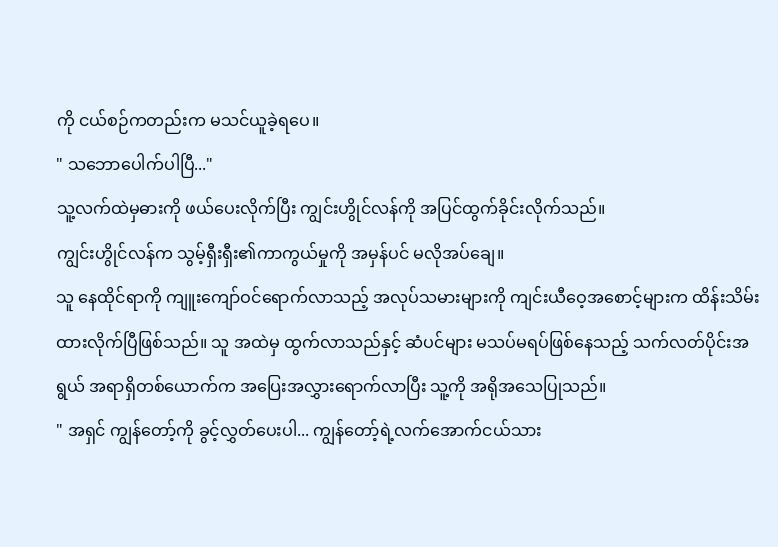ကို ငယ်စဉ်ကတည်းက မသင်ယူခဲ့ရပေ။
" သဘောပေါက်ပါပြီ..."
သူ့လက်ထဲမှဓားကို ဖယ်ပေးလိုက်ပြီး ကျွင်းဟွိုင်လန်ကို အပြင်ထွက်ခိုင်းလိုက်သည်။
ကျွင်းဟွိုင်လန်က သွမ့်ရှီးရှီး၏ကာကွယ်မှုကို အမှန်ပင် မလိုအပ်ချေ။
သူ နေထိုင်ရာကို ကျူးကျော်ဝင်ရောက်လာသည့် အလုပ်သမားများကို ကျင်းယီဝေ့အစောင့်များက ထိန်းသိမ်းထားလိုက်ပြီဖြစ်သည်။ သူ အထဲမှ ထွက်လာသည်နှင့် ဆံပင်များ မသပ်မရပ်ဖြစ်နေသည့် သက်လတ်ပိုင်းအရွယ် အရာရှိတစ်ယောက်က အပြေးအလွှားရောက်လာပြီး သူ့ကို အရိုအသေပြုသည်။
" အရှင် ကျွန်တော့်ကို ခွင့်လွှတ်ပေးပါ... ကျွန်တော့်ရဲ့လက်အောက်ငယ်သား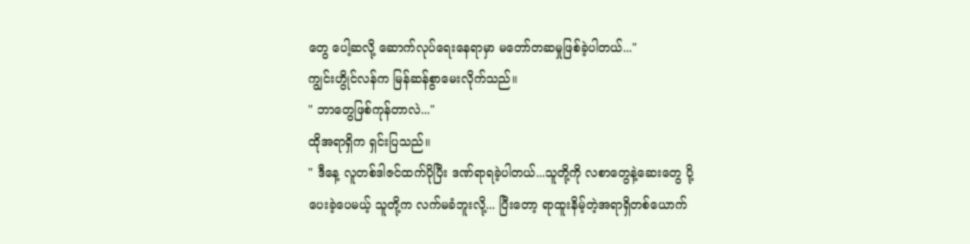တွေ ပေါ့ဆလို့ ဆောက်လုပ်ရေးနေရာမှာ မတော်တဆမှုဖြစ်ခဲ့ပါတယ်..."
ကျွင်းဟွိုင်လန်က မြန်ဆန်စွာမေးလိုက်သည်။
" ဘာတွေဖြစ်ကုန်တာလဲ..."
ထိုအရာရှိက ရှင်းပြသည်။
" ဒီနေ့ လူတစ်ဒါဇင်ထက်ပိုပြီး ဒဏ်ရာရခဲ့ပါတယ်...သူတို့ကို လစာတွေနဲ့ဆေးတွေ ပို့ပေးခဲ့ပေမယ့် သူတို့က လက်မခံဘူးလို့... ပြီးတော့ ရာထူးနိမ့်တဲ့အရာရှိတစ်ယောက်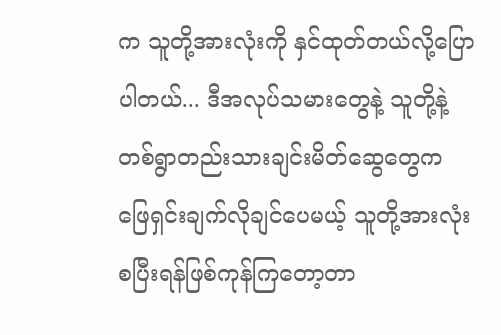က သူတို့အားလုံးကို နှင်ထုတ်တယ်လို့ပြောပါတယ်... ဒီအလုပ်သမားတွေနဲ့ သူတို့နဲ့ တစ်ရွာတည်းသားချင်းမိတ်ဆွေတွေက ဖြေရှင်းချက်လိုချင်ပေမယ့် သူတို့အားလုံး စပြီးရန်ဖြစ်ကုန်ကြတော့တာ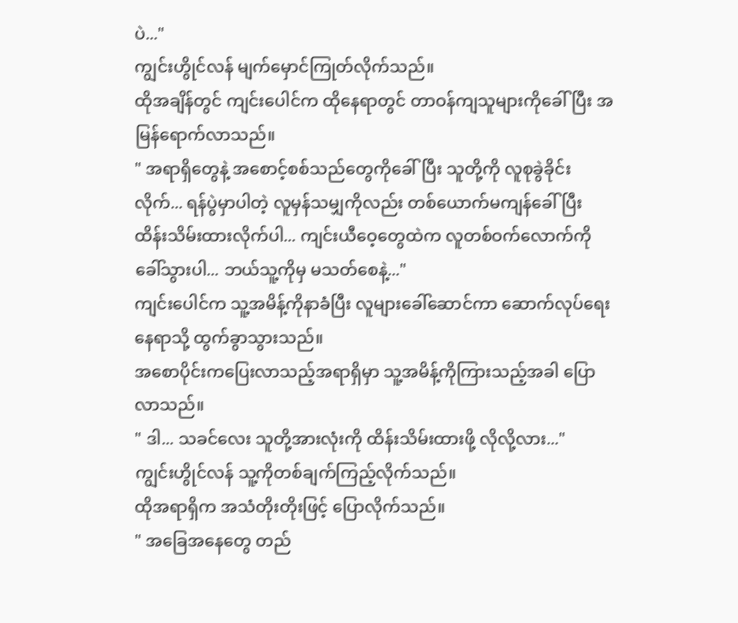ပဲ..."
ကျွင်းဟွိုင်လန် မျက်မှောင်ကြုတ်လိုက်သည်။
ထိုအချိန်တွင် ကျင်းပေါင်က ထိုနေရာတွင် တာဝန်ကျသူများကိုခေါ်ပြီး အမြန်ရောက်လာသည်။
" အရာရှိတွေနဲ့ အစောင့်စစ်သည်တွေကိုခေါ်ပြီး သူတို့ကို လူစုခွဲခိုင်းလိုက်... ရန်ပွဲမှာပါတဲ့ လူမှန်သမျှကိုလည်း တစ်ယောက်မကျန်ခေါ်ပြီး ထိန်းသိမ်းထားလိုက်ပါ... ကျင်းယီဝေ့တွေထဲက လူတစ်ဝက်လောက်ကို ခေါ်သွားပါ... ဘယ်သူ့ကိုမှ မသတ်စေနဲ့..."
ကျင်းပေါင်က သူ့အမိန့်ကိုနာခံပြီး လူများခေါ်ဆောင်ကာ ဆောက်လုပ်ရေးနေရာသို့ ထွက်ခွာသွားသည်။
အစောပိုင်းကပြေးလာသည့်အရာရှိမှာ သူ့အမိန့်ကိုကြားသည့်အခါ ပြောလာသည်။
" ဒါ... သခင်လေး သူတို့အားလုံးကို ထိန်းသိမ်းထားဖို့ လိုလို့လား..."
ကျွင်းဟွိုင်လန် သူ့ကိုတစ်ချက်ကြည့်လိုက်သည်။
ထိုအရာရှိက အသံတိုးတိုးဖြင့် ပြောလိုက်သည်။
" အခြေအနေတွေ တည်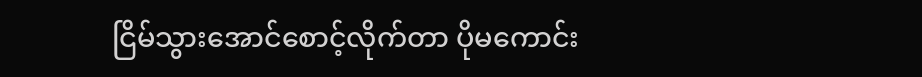ငြိမ်သွားအောင်စောင့်လိုက်တာ ပိုမကောင်း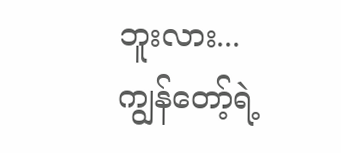ဘူးလား... ကျွန်တော့်ရဲ့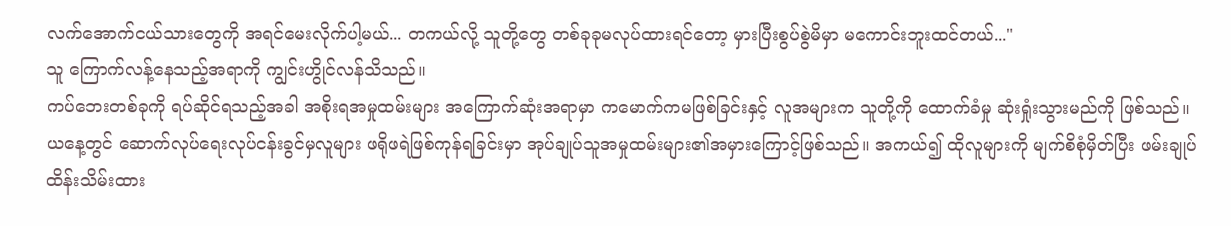လက်အောက်ငယ်သားတွေကို အရင်မေးလိုက်ပါ့မယ်... တကယ်လို့ သူတို့တွေ တစ်ခုခုမလုပ်ထားရင်တော့ မှားပြီးစွပ်စွဲမိမှာ မကောင်းဘူးထင်တယ်..."
သူ ကြောက်လန့်နေသည့်အရာကို ကျွင်းဟွိုင်လန်သိသည်။
ကပ်ဘေးတစ်ခုကို ရပ်ဆိုင်ရသည့်အခါ အစိုးရအမှုထမ်းများ အကြောက်ဆုံးအရာမှာ ကမောက်ကမဖြစ်ခြင်းနှင့် လူအများက သူတို့ကို ထောက်ခံမှု ဆုံးရှုံးသွားမည်ကို ဖြစ်သည်။
ယနေ့တွင် ဆောက်လုပ်ရေးလုပ်ငန်းခွင်မှလူများ ဖရိုဖရဲဖြစ်ကုန်ရခြင်းမှာ အုပ်ချုပ်သူအမှုထမ်းများ၏အမှားကြောင့်ဖြစ်သည်။ အကယ်၍ ထိုလူများကို မျက်စိစုံမှိတ်ပြီး ဖမ်းချုပ်ထိန်းသိမ်းထား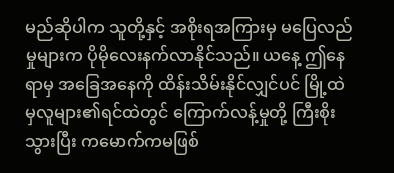မည်ဆိုပါက သူတို့နှင့် အစိုးရအကြားမှ မပြေလည်မှုများက ပိုမိုလေးနက်လာနိုင်သည်။ ယနေ့ ဤနေရာမှ အခြေအနေကို ထိန်းသိမ်းနိုင်လျှင်ပင် မြို့ထဲမှလူများ၏ရင်ထဲတွင် ကြောက်လန့်မှုတို့ ကြီးစိုးသွားပြီး ကမောက်ကမဖြစ်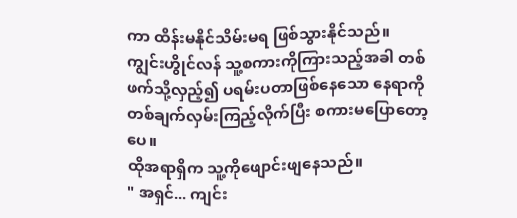ကာ ထိန်းမနိုင်သိမ်းမရ ဖြစ်သွားနိုင်သည်။
ကျွင်းဟွိုင်လန် သူ့စကားကိုကြားသည့်အခါ တစ်ဖက်သို့လှည့်၍ ပရမ်းပတာဖြစ်နေသော နေရာကို တစ်ချက်လှမ်းကြည့်လိုက်ပြီး စကားမပြောတော့ပေ။
ထိုအရာရှိက သူ့ကိုဖျောင်းဖျနေသည်။
" အရှင်... ကျင်း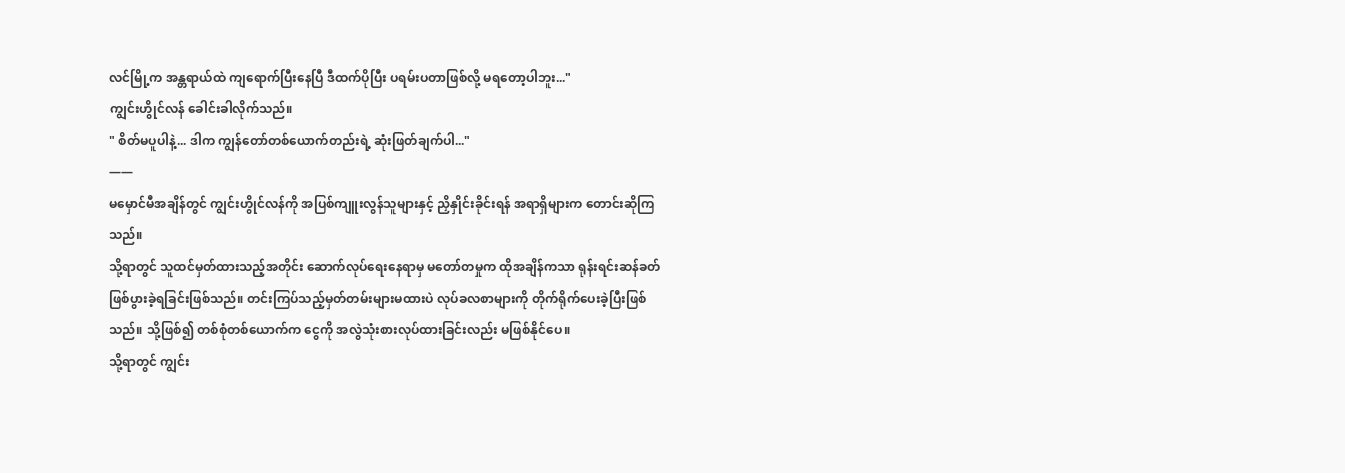လင်မြို့က အန္တရာယ်ထဲ ကျရောက်ပြီးနေပြီ ဒီထက်ပိုပြီး ပရမ်းပတာဖြစ်လို့ မရတော့ပါဘူး..."
ကျွင်းဟွိုင်လန် ခေါင်းခါလိုက်သည်။
" စိတ်မပူပါနဲ့... ဒါက ကျွန်တော်တစ်ယောက်တည်းရဲ့ ဆုံးဖြတ်ချက်ပါ..."
——
မမှောင်မီအချိန်တွင် ကျွင်းဟွိုင်လန်ကို အပြစ်ကျူးလွန်သူများနှင့် ညှိနှိုင်းခိုင်းရန် အရာရှိများက တောင်းဆိုကြသည်။
သို့ရာတွင် သူထင်မှတ်ထားသည့်အတိုင်း ဆောက်လုပ်ရေးနေရာမှ မတော်တမှုက ထိုအချိန်ကသာ ရုန်းရင်းဆန်ခတ်ဖြစ်ပွားခဲ့ရခြင်းဖြစ်သည်။ တင်းကြပ်သည့်မှတ်တမ်းများမထားပဲ လုပ်ခလစာများကို တိုက်ရိုက်ပေးခဲ့ပြီးဖြစ်သည်။ သို့ဖြစ်၍ တစ်စုံတစ်ယောက်က ငွေကို အလွဲသုံးစားလုပ်ထားခြင်းလည်း မဖြစ်နိုင်ပေ။
သို့ရာတွင် ကျွင်း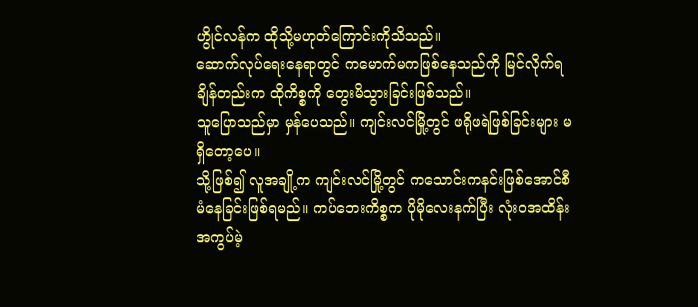ဟွိုင်လန်က ထိုသို့မဟုတ်ကြောင်းကိုသိသည်။
ဆောက်လုပ်ရေးနေရာတွင် ကမောက်မကဖြစ်နေသည်ကို မြင်လိုက်ရချိန်တည်းက ထိုကိစ္စကို တွေးမိသွားခြင်းဖြစ်သည်။
သူပြောသည်မှာ မှန်ပေသည်။ ကျင်းလင်မြို့တွင် ဖရိုဖရဲဖြစ်ခြင်းများ မရှိတော့ပေ။
သို့ဖြစ်၍ လူအချို့က ကျင်းလင်မြို့တွင် ကသောင်းကနင်းဖြစ်အောင်စီမံနေခြင်းဖြစ်ရမည်။ ကပ်ဘေးကိစ္စက ပိုမိုလေးနက်ပြီး လုံးဝအထိန်းအကွပ်မဲ့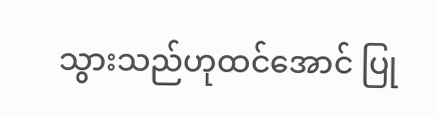သွားသည်ဟုထင်အောင် ပြု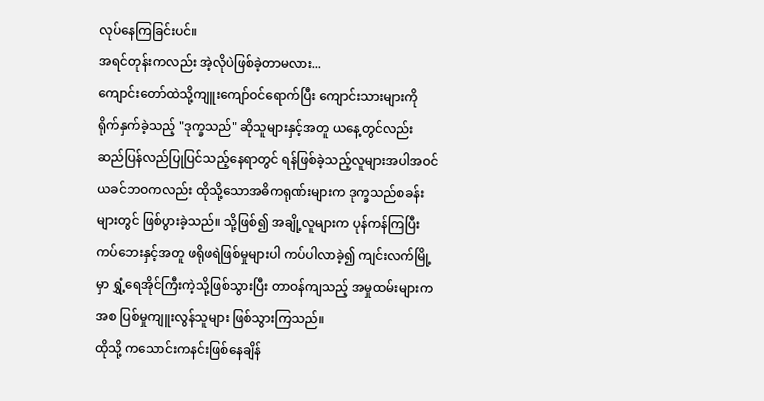လုပ်နေကြခြင်းပင်။
အရင်တုန်းကလည်း အဲ့လိုပဲဖြစ်ခဲ့တာမလား...
ကျောင်းတော်ထဲသို့ကျူးကျော်ဝင်ရောက်ပြီး ကျောင်းသားများကို ရိုက်နှက်ခဲ့သည့် "ဒုက္ခသည်" ဆိုသူများနှင့်အတူ ယနေ့တွင်လည်း ဆည်ပြန်လည်ပြုပြင်သည့်နေရာတွင် ရန်ဖြစ်ခဲ့သည့်လူများအပါအဝင် ယခင်ဘဝကလည်း ထိုသို့သောအဓိကရုဏ်းများက ဒုက္ခသည်စခန်းများတွင် ဖြစ်ပွားခဲ့သည်။ သို့ဖြစ်၍ အချို့လူများက ပုန်ကန်ကြပြီး ကပ်ဘေးနှင့်အတူ ဖရိုဖရဲဖြစ်မှုများပါ ကပ်ပါလာခဲ့၍ ကျင်းလက်မြို့မှာ ရွှံ့ရေအိုင်ကြီးကဲ့သို့ဖြစ်သွားပြီး တာဝန်ကျသည့် အမှုထမ်းများကအစ ပြစ်မှုကျူးလွန်သူများ ဖြစ်သွားကြသည်။
ထိုသို့ ကသောင်းကနင်းဖြစ်နေချိန်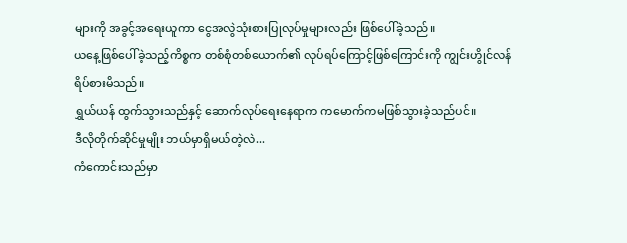များကို အခွင့်အရေးယူကာ ငွေအလွဲသုံးစားပြုလုပ်မှုများလည်း ဖြစ်ပေါ်ခဲ့သည်။
ယနေ့ဖြစ်ပေါ်ခဲ့သည့်ကိစ္စက တစ်စုံတစ်ယောက်၏ လုပ်ရပ်ကြောင့်ဖြစ်ကြောင်းကို ကျွင်းဟွိုင်လန် ရိပ်စားမိသည်။
ရွှယ်ယန် ထွက်သွားသည်နှင့် ဆောက်လုပ်ရေးနေရာက ကမောက်ကမဖြစ်သွားခဲ့သည်ပင်။
ဒီလိုတိုက်ဆိုင်မှုမျိုး ဘယ်မှာရှိမယ်တဲ့လဲ...
ကံကောင်းသည်မှာ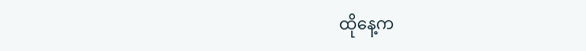ထိုနေ့က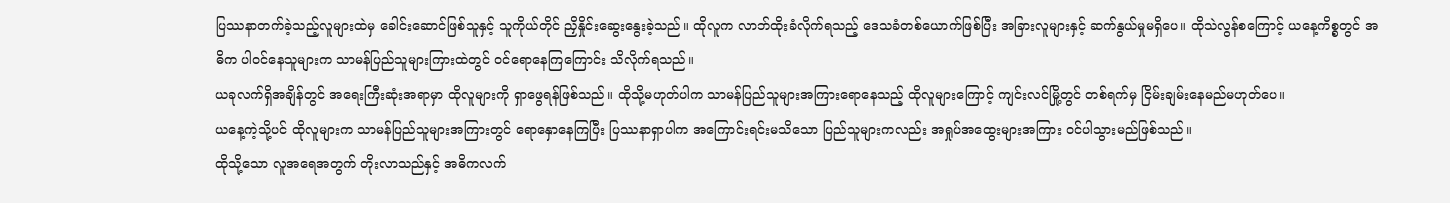ပြဿနာတက်ခဲ့သည့်လူများထဲမှ ခေါင်းဆောင်ဖြစ်သူနှင့် သူကိုယ်တိုင် ညှိနှိုင်းဆွေးနွေးခဲ့သည်။ ထိုလူက လာဘ်ထိုးခံလိုက်ရသည့် ဒေသခံတစ်ယောက်ဖြစ်ပြီး အခြားလူများနှင့် ဆက်နွယ်မှုမရှိပေ။ ထိုသဲလွန်စကြောင့် ယနေ့ကိစ္စတွင် အဓိက ပါဝင်နေသူများက သာမန်ပြည်သူများကြားထဲတွင် ဝင်ရောနေကြကြောင်း သိလိုက်ရသည်။
ယခုလက်ရှိအချိန်တွင် အရေးကြီးဆုံးအရာမှာ ထိုလူများကို ရှာဖွေရန်ဖြစ်သည်။ ထိုသို့မဟုတ်ပါက သာမန်ပြည်သူများအကြားရောနေသည့် ထိုလူများကြောင့် ကျင်းလင်မြို့တွင် တစ်ရက်မှ ငြိမ်းချမ်းနေမည်မဟုတ်ပေ။
ယနေ့ကဲ့သို့ပင် ထိုလူများက သာမန်ပြည်သူများအကြားတွင် ရောနှောနေကြပြီး ပြဿနာရှာပါက အကြောင်းရင်းမသိသော ပြည်သူများကလည်း အရှုပ်အထွေးများအကြား ဝင်ပါသွားမည်ဖြစ်သည်။
ထိုသို့သော လူအရေအတွက် တိုးလာသည်နှင့် အဓိကလက်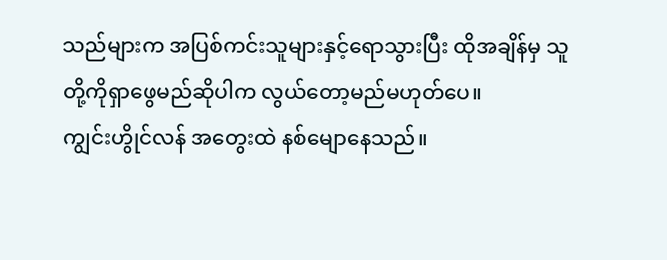သည်များက အပြစ်ကင်းသူများနှင့်ရောသွားပြီး ထိုအချိန်မှ သူတို့ကိုရှာဖွေမည်ဆိုပါက လွယ်တော့မည်မဟုတ်ပေ။
ကျွင်းဟွိုင်လန် အတွေးထဲ နစ်မျောနေသည်။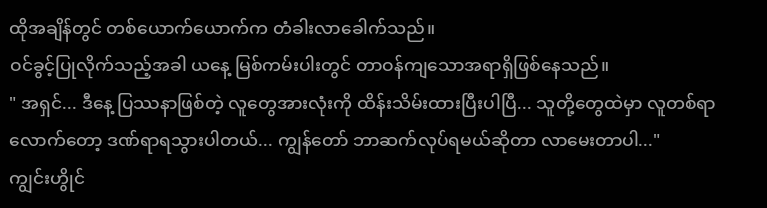ထိုအချိန်တွင် တစ်ယောက်ယောက်က တံခါးလာခေါက်သည်။
ဝင်ခွင့်ပြုလိုက်သည့်အခါ ယနေ့ မြစ်ကမ်းပါးတွင် တာဝန်ကျသောအရာရှိဖြစ်နေသည်။
" အရှင်... ဒီနေ့ ပြဿနာဖြစ်တဲ့ လူတွေအားလုံးကို ထိန်းသိမ်းထားပြီးပါပြီ... သူတို့တွေထဲမှာ လူတစ်ရာလောက်တော့ ဒဏ်ရာရသွားပါတယ်... ကျွန်တော် ဘာဆက်လုပ်ရမယ်ဆိုတာ လာမေးတာပါ..."
ကျွင်းဟွိုင်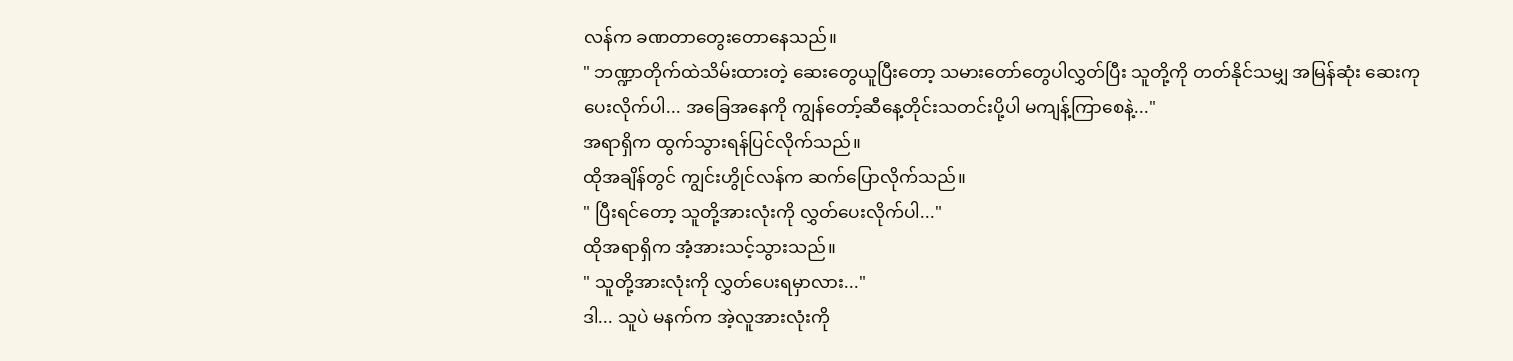လန်က ခဏတာတွေးတောနေသည်။
" ဘဏ္ဍာတိုက်ထဲသိမ်းထားတဲ့ ဆေးတွေယူပြီးတော့ သမားတော်တွေပါလွှတ်ပြီး သူတို့ကို တတ်နိုင်သမျှ အမြန်ဆုံး ဆေးကုပေးလိုက်ပါ... အခြေအနေကို ကျွန်တော့်ဆီနေ့တိုင်းသတင်းပို့ပါ မကျန့်ကြာစေနဲ့..."
အရာရှိက ထွက်သွားရန်ပြင်လိုက်သည်။
ထိုအချိန်တွင် ကျွင်းဟွိုင်လန်က ဆက်ပြောလိုက်သည်။
" ပြီးရင်တော့ သူတို့အားလုံးကို လွှတ်ပေးလိုက်ပါ..."
ထိုအရာရှိက အံ့အားသင့်သွားသည်။
" သူတို့အားလုံးကို လွှတ်ပေးရမှာလား..."
ဒါ... သူပဲ မနက်က အဲ့လူအားလုံးကို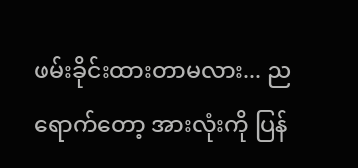ဖမ်းခိုင်းထားတာမလား... ညရောက်တော့ အားလုံးကို ပြန်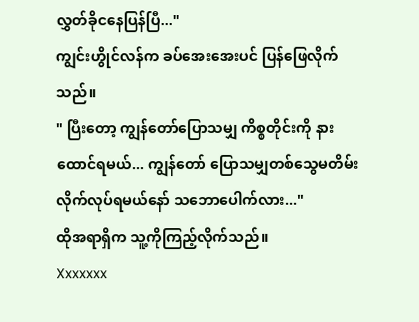လွှတ်ခိုငနေပြန်ပြီ..."
ကျွင်းဟွိုင်လန်က ခပ်အေးအေးပင် ပြန်ဖြေလိုက်သည်။
" ပြီးတော့ ကျွန်တော်ပြောသမျှ ကိစ္စတိုင်းကို နားထောင်ရမယ်... ကျွန်တော် ပြောသမျှတစ်သွေမတိမ်းလိုက်လုပ်ရမယ်နော် သဘောပေါက်လား..."
ထိုအရာရှိက သူ့ကိုကြည့်လိုက်သည်။
Xxxxxxx